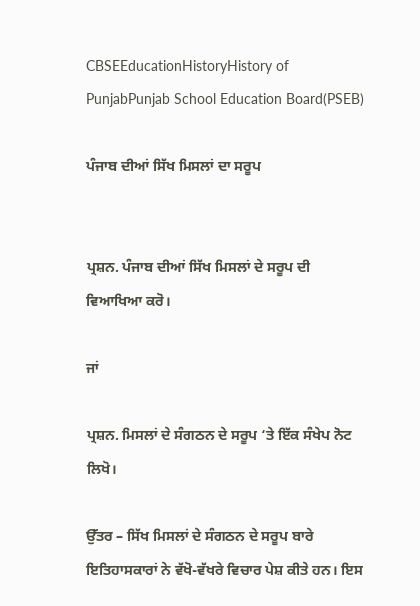CBSEEducationHistoryHistory of PunjabPunjab School Education Board(PSEB)

ਪੰਜਾਬ ਦੀਆਂ ਸਿੱਖ ਮਿਸਲਾਂ ਦਾ ਸਰੂਪ


ਪ੍ਰਸ਼ਨ. ਪੰਜਾਬ ਦੀਆਂ ਸਿੱਖ ਮਿਸਲਾਂ ਦੇ ਸਰੂਪ ਦੀ ਵਿਆਖਿਆ ਕਰੋ।

ਜਾਂ

ਪ੍ਰਸ਼ਨ. ਮਿਸਲਾਂ ਦੇ ਸੰਗਠਨ ਦੇ ਸਰੂਪ ‘ਤੇ ਇੱਕ ਸੰਖੇਪ ਨੋਟ ਲਿਖੋ।

ਉੱਤਰ – ਸਿੱਖ ਮਿਸਲਾਂ ਦੇ ਸੰਗਠਨ ਦੇ ਸਰੂਪ ਬਾਰੇ ਇਤਿਹਾਸਕਾਰਾਂ ਨੇ ਵੱਖੋ-ਵੱਖਰੇ ਵਿਚਾਰ ਪੇਸ਼ ਕੀਤੇ ਹਨ। ਇਸ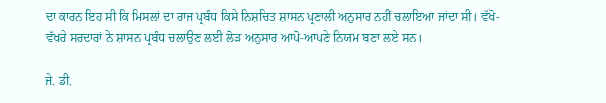ਦਾ ਕਾਰਨ ਇਹ ਸੀ ਕਿ ਮਿਸਲਾਂ ਦਾ ਰਾਜ ਪ੍ਰਬੰਧ ਕਿਸੇ ਨਿਸ਼ਚਿਤ ਸ਼ਾਸਨ ਪ੍ਰਣਾਲੀ ਅਨੁਸਾਰ ਨਹੀਂ ਚਲਾਇਆ ਜਾਂਦਾ ਸੀ। ਵੱਖੋ-ਵੱਖਰੇ ਸਰਦਾਰਾਂ ਨੇ ਸ਼ਾਸਨ ਪ੍ਰਬੰਧ ਚਲਾਉਣ ਲਈ ਲੋੜ ਅਨੁਸਾਰ ਆਪੋ-ਆਪਣੇ ਨਿਯਮ ਬਣਾ ਲਏ ਸਨ।

ਜੇ. ਡੀ.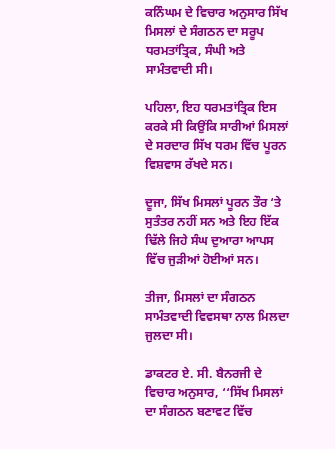ਕਨਿੰਘਮ ਦੇ ਵਿਚਾਰ ਅਨੁਸਾਰ ਸਿੱਖ ਮਿਸਲਾਂ ਦੇ ਸੰਗਠਨ ਦਾ ਸਰੂਪ ਧਰਮਤਾਂਤ੍ਰਿਕ, ਸੰਘੀ ਅਤੇ ਸਾਮੰਤਵਾਦੀ ਸੀ।

ਪਹਿਲਾ, ਇਹ ਧਰਮਤਾਂਤ੍ਰਿਕ ਇਸ ਕਰਕੇ ਸੀ ਕਿਉਂਕਿ ਸਾਰੀਆਂ ਮਿਸਲਾਂ ਦੇ ਸਰਦਾਰ ਸਿੱਖ ਧਰਮ ਵਿੱਚ ਪੂਰਨ ਵਿਸ਼ਵਾਸ ਰੱਖਦੇ ਸਨ।

ਦੂਜਾ, ਸਿੱਖ ਮਿਸਲਾਂ ਪੂਰਨ ਤੌਰ ‘ਤੇ ਸੁਤੰਤਰ ਨਹੀਂ ਸਨ ਅਤੇ ਇਹ ਇੱਕ ਢਿੱਲੇ ਜਿਹੇ ਸੰਘ ਦੁਆਰਾ ਆਪਸ ਵਿੱਚ ਜੁੜੀਆਂ ਹੋਈਆਂ ਸਨ।

ਤੀਜਾ, ਮਿਸਲਾਂ ਦਾ ਸੰਗਠਨ ਸਾਮੰਤਵਾਦੀ ਵਿਵਸਥਾ ਨਾਲ ਮਿਲਦਾ ਜੁਲਦਾ ਸੀ।

ਡਾਕਟਰ ਏ. ਸੀ. ਬੈਨਰਜੀ ਦੇ ਵਿਚਾਰ ਅਨੁਸਾਰ, ‘‘ਸਿੱਖ ਮਿਸਲਾਂ ਦਾ ਸੰਗਠਨ ਬਣਾਵਟ ਵਿੱਚ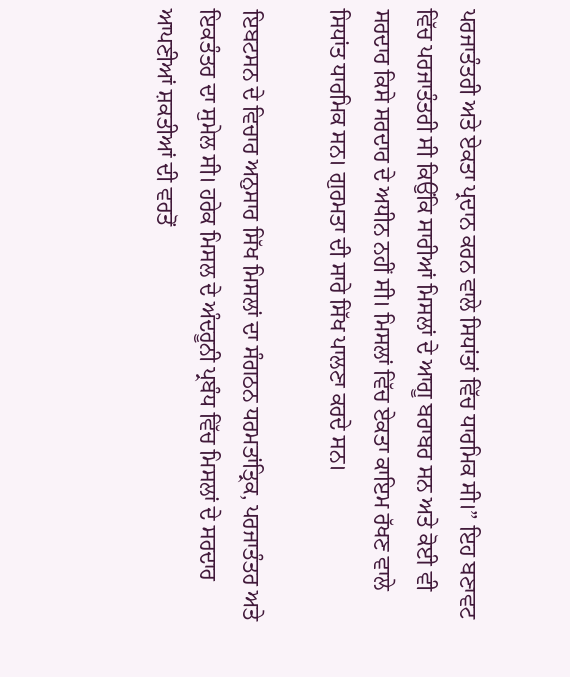ਪਰਜਾਤੰਤਰੀ ਅਤੇ ਏਕਤਾ ਪ੍ਰਦਾਨ ਕਰਨ ਵਾਲੇ ਸਿਧਾਂਤਾਂ ਵਿੱਚ ਧਾਰਮਿਕ ਸੀ।” ਇਹ ਬਣਾਵਟ ਵਿੱਚ ਪਰਜਾਤੰਤਰੀ ਸੀ ਕਿਉਂਕਿ ਸਾਰੀਆਂ ਮਿਸਲਾਂ ਦੇ ਆਗੂ ਬਰਾਬਰ ਸਨ ਅਤੇ ਕੋਈ ਵੀ ਸਰਦਾਰ ਕਿਸੇ ਸਰਦਾਰ ਦੇ ਅਧੀਨ ਨਹੀਂ ਸੀ। ਮਿਸਲਾਂ ਵਿੱਚ ਏਕਤਾ ਕਾਇਮ ਰੱਖਣ ਵਾਲੇ ਸਿਧਾਂਤ ਧਾਰਮਿਕ ਸਨ। ਗੁਰਮਤਾ ਦੀ ਸਾਰੇ ਸਿੱਖ ਪਾਲਣਾ ਕਰਦੇ ਸਨ।

ਇਬਟਸਨ ਦੇ ਵਿਚਾਰ ਅਨੁਸਾਰ ਸਿੱਖ ਮਿਸਲਾਂ ਦਾ ਸੰਗਠਨ ਧਰਮਤਾਂਤ੍ਰਿਕ, ਪਰਜਾਤੰਤਰ ਅਤੇ ਇਕਤੰਤਰ ਦਾ ਸੁਮੇਲ ਸੀ। ਹਰੇਕ ਮਿਸਲ ਦੇ ਅੰਦਰੂਨੀ ਪ੍ਰਬੰਧ ਵਿੱਚ ਮਿਸਲਾਂ ਦੇ ਸਰਦਾਰ ਆਪਣੀਆਂ ਸ਼ਕਤੀਆਂ ਦੀ ਵਰਤੋਂ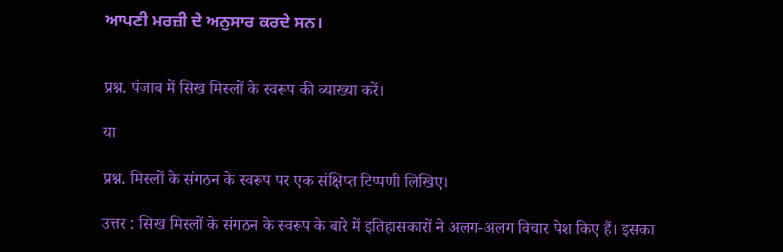ਆਪਣੀ ਮਰਜ਼ੀ ਦੇ ਅਨੁਸਾਰ ਕਰਦੇ ਸਨ।


प्रश्न. पंजाब में सिख मिस्लों के स्वरूप की व्याख्या करें।

या

प्रश्न. मिस्लों के संगठन के स्वरूप पर एक संक्षिप्त टिप्पणी लिखिए।

उत्तर : सिख मिस्लों के संगठन के स्वरूप के बारे में इतिहासकारों ने अलग-अलग विचार पेश किए हैं। इसका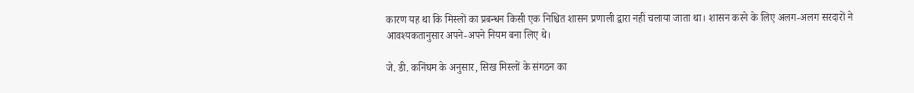कारण यह था कि मिस्लों का प्रबन्धन किसी एक निश्चित शासन प्रणाली द्वारा नहीं चलाया जाता था। शासन करने के लिए अलग-अलग सरदारों ने आवश्यकतानुसार अपने-अपने नियम बना लिए थे।

जे. डी. कनिंघम के अनुसार, सिख मिस्लों के संगठन का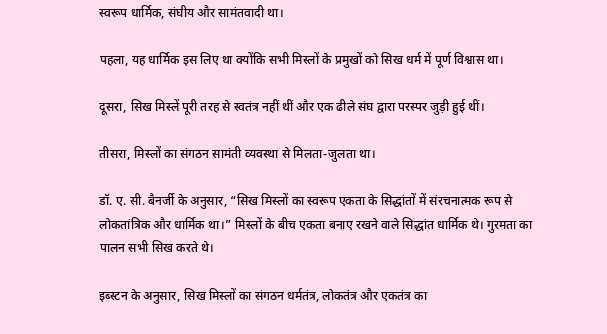स्वरूप धार्मिक, संघीय और सामंतवादी था।

पहला, यह धार्मिक इस लिए था क्योंकि सभी मिस्लों के प्रमुखों को सिख धर्म में पूर्ण विश्वास था।

दूसरा, सिख मिस्लें पूरी तरह से स्वतंत्र नहीं थीं और एक ढीले संघ द्वारा परस्पर जुड़ी हुई थीं।

तीसरा, मिस्लों का संगठन सामंती व्यवस्था से मिलता-जुलता था।

डॉ. ए. सी. बैनर्जी के अनुसार, “सिख मिस्लों का स्वरूप एकता के सिद्धांतों में संरचनात्मक रूप से लोकतांत्रिक और धार्मिक था।” मिस्लों के बीच एकता बनाए रखने वाले सिद्धांत धार्मिक थे। गुरमता का पालन सभी सिख करते थे।

इब्स्टन के अनुसार, सिख मिस्लों का संगठन धर्मतंत्र, लोकतंत्र और एकतंत्र का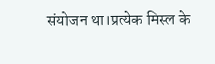संयोजन था।प्रत्येक मिस्ल के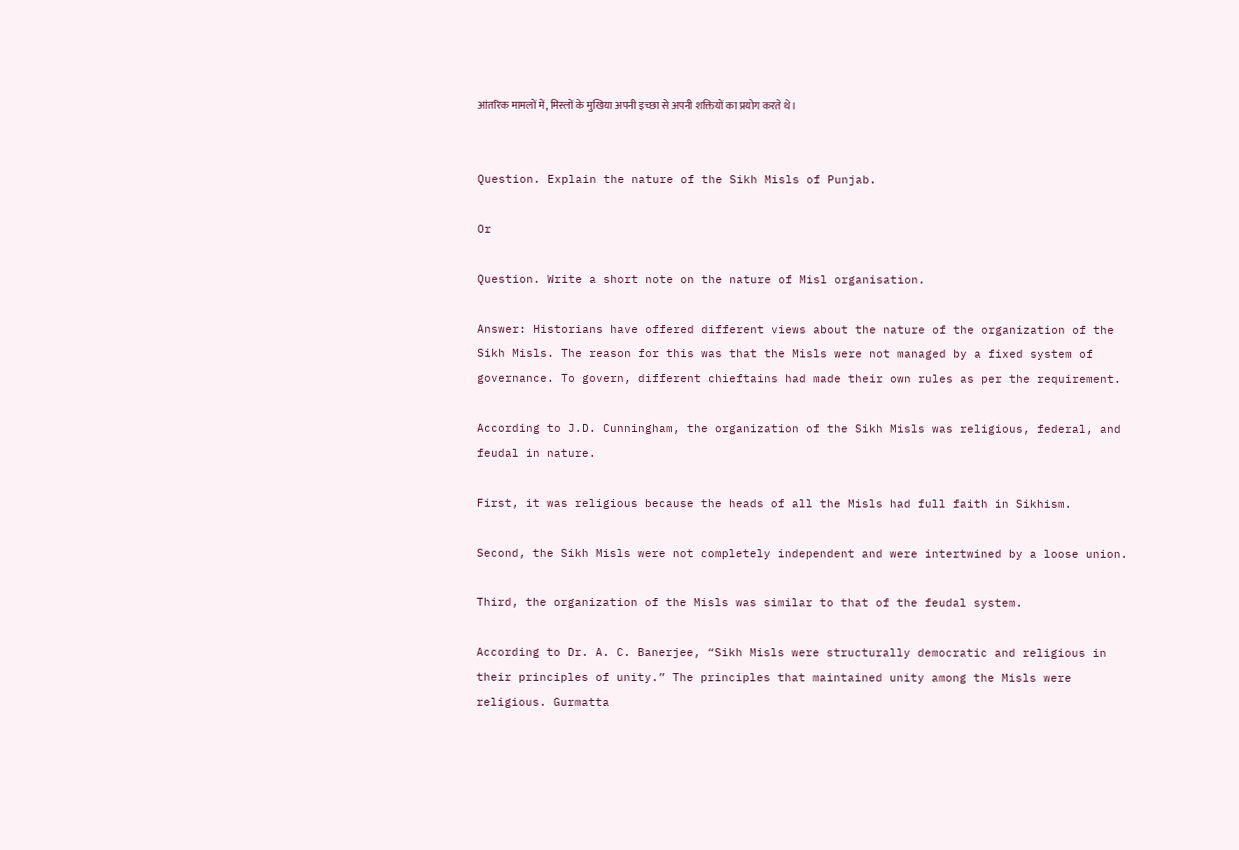आंतरिक मामलों में, मिस्लों के मुखिया अपनी इच्छा से अपनी शक्तियों का प्रयोग करते थे।


Question. Explain the nature of the Sikh Misls of Punjab.

Or

Question. Write a short note on the nature of Misl organisation.

Answer: Historians have offered different views about the nature of the organization of the Sikh Misls. The reason for this was that the Misls were not managed by a fixed system of governance. To govern, different chieftains had made their own rules as per the requirement.

According to J.D. Cunningham, the organization of the Sikh Misls was religious, federal, and feudal in nature.

First, it was religious because the heads of all the Misls had full faith in Sikhism.

Second, the Sikh Misls were not completely independent and were intertwined by a loose union.

Third, the organization of the Misls was similar to that of the feudal system.

According to Dr. A. C. Banerjee, “Sikh Misls were structurally democratic and religious in their principles of unity.” The principles that maintained unity among the Misls were religious. Gurmatta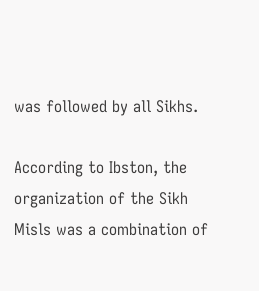was followed by all Sikhs.

According to Ibston, the organization of the Sikh Misls was a combination of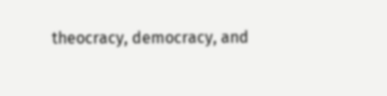theocracy, democracy, and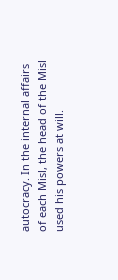autocracy. In the internal affairs of each Misl, the head of the Misl used his powers at will.